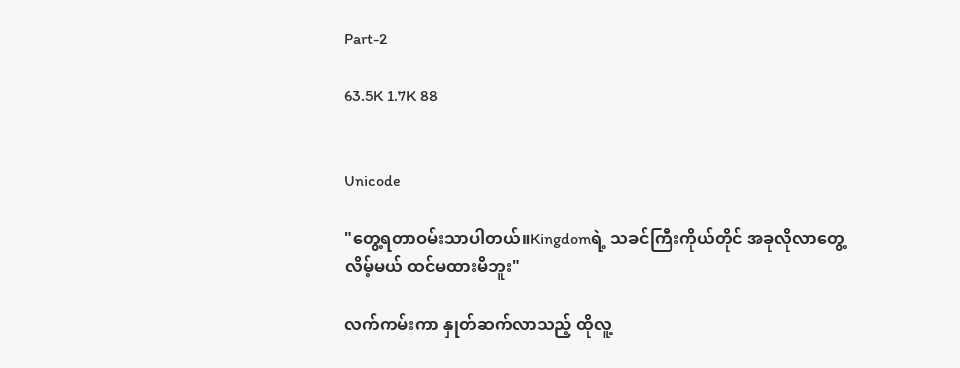Part-2

63.5K 1.7K 88


Unicode

"တွေ့ရတာဝမ်းသာပါတယ်။Kingdomရဲ့ သခင်ကြီးကိုယ်တိုင် အခုလိုလာတွေ့လိမ့်မယ် ထင်မထားမိဘူး"

လက်ကမ်းကာ နှုတ်ဆက်လာသည့် ထိုလူ့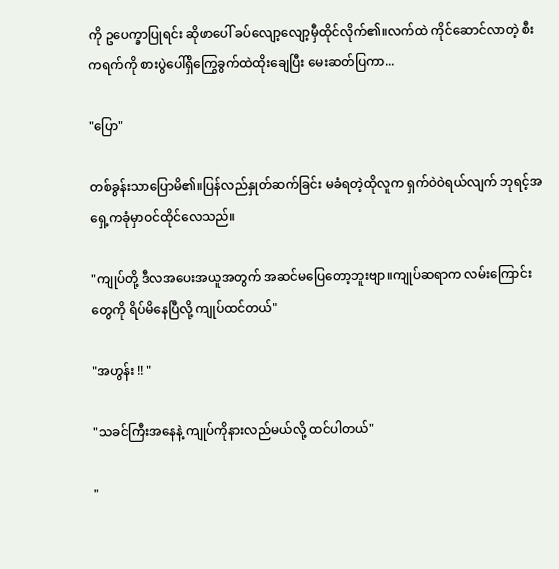ကို ဥပေက္ခာပြုရင်း ဆိုဖာပေါ် ခပ်လျော့လျော့မှီထိုင်လိုက်၏။လက်ထဲ ကိုင်ဆောင်လာတဲ့ စီးကရက်ကို စားပွဲပေါ်ရှိကြွေခွက်ထဲထိုးချေပြီး မေးဆတ်ပြကာ...

"ပြော"

တစ်ခွန်းသာပြောမိ၏။ပြန်လည်နှုတ်ဆက်ခြင်း မခံရတဲ့ထိုလူက ရှက်ဝဲဝဲရယ်လျက် ဘုရင့်အရှေ့ကခုံမှာဝင်ထိုင်လေသည်။

"ကျုပ်တို့ ဒီလအပေးအယူအတွက် အဆင်မပြေတော့ဘူးဗျာ။ကျုပ်ဆရာက လမ်းကြောင်းတွေကို ရိပ်မိနေပြီလို့ ကျုပ်ထင်တယ်"

"အဟွန်း !! "

"သခင်ကြီးအနေနဲ့ ကျုပ်ကိုနားလည်မယ်လို့ ထင်ပါတယ်"

"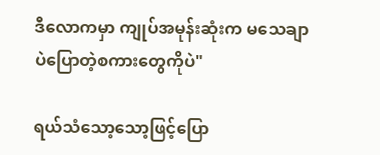ဒီလောကမှာ ကျုပ်အမုန်းဆုံးက မသေချာပဲပြောတဲ့စကားတွေကိုပဲ"

ရယ်သံသော့သော့ဖြင့်ပြော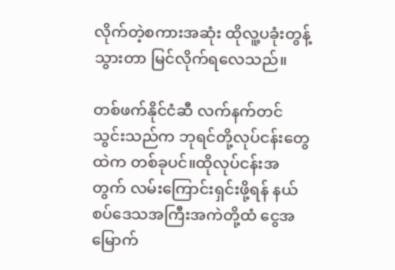လိုက်တဲ့စကားအဆုံး ထိုလူ့ပခုံးတွန့်သွားတာ မြင်လိုက်ရလေသည်။

တစ်ဖက်နိုင်ငံဆီ လက်နက်တင်သွင်းသည်က ဘုရင်တို့လုပ်ငန်းတွေထဲက တစ်ခုပင်။ထိုလုပ်ငန်းအတွက် လမ်းကြောင်းရှင်းဖို့ရန် နယ်စပ်ဒေသအကြီးအကဲတို့ထံ ငွေအမြောက်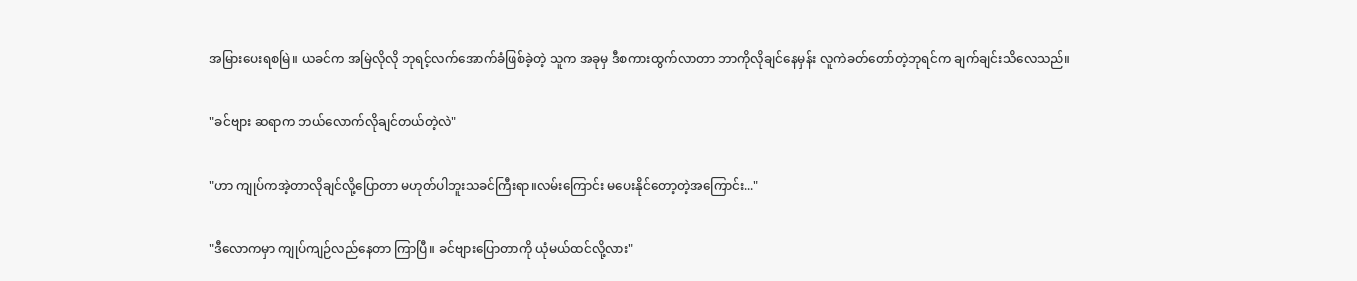အမြားပေးရစမြဲ။ ယခင်က အမြဲလိုလို ဘုရင့်လက်အောက်ခံဖြစ်ခဲ့တဲ့ သူက အခုမှ ဒီစကားထွက်လာတာ ဘာကိုလိုချင်နေမှန်း လူကဲခတ်တော်တဲ့ဘုရင်က ချက်ချင်းသိလေသည်။

"ခင်ဗျား ဆရာက ဘယ်လောက်လိုချင်တယ်တဲ့လဲ"

"ဟာ ကျုပ်ကအဲ့တာလိုချင်လို့ပြောတာ မဟုတ်ပါဘူးသခင်ကြီးရာ။လမ်းကြောင်း မပေးနိုင်တော့တဲ့အကြောင်း..."

"ဒီလောကမှာ ကျုပ်ကျဉ်လည်နေတာ ကြာပြီ။ ခင်ဗျားပြောတာကို ယုံမယ်ထင်လို့လား"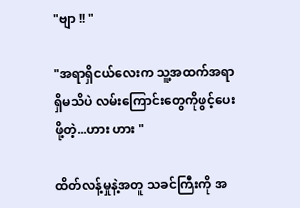"ဗျာ !! "

"အရာရှိငယ်လေးက သူ့အထက်အရာရှိမသိပဲ လမ်းကြောင်းတွေကိုဖွင့်ပေးဖို့တဲ့...ဟား ဟား "

ထိတ်လန့်မှုနဲ့အတူ သခင်ကြီးကို အ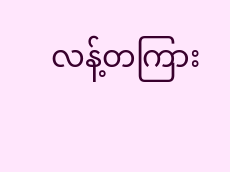လန့်တကြား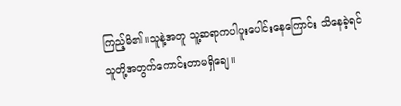ကြည့်မိ၏။သူနဲ့အတူ သူ့ဆရာကပါပူးပေါင်းနေကြောင်း သိနေခဲ့ရင် သူတို့အတွက်ကောင်းတာမရှိချေ။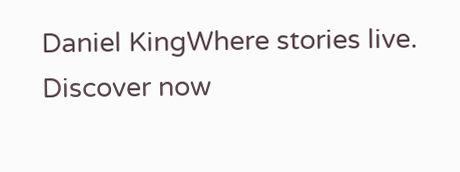Daniel KingWhere stories live. Discover now